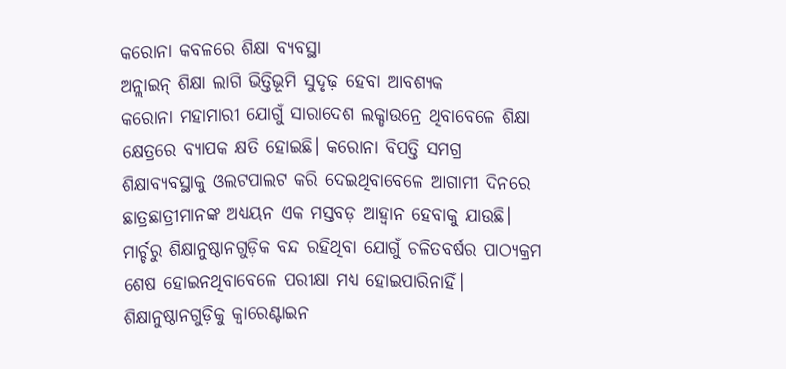କରୋନା କବଳରେ ଶିକ୍ଷା ବ୍ୟବସ୍ଥା
ଅନ୍ଲାଇନ୍ ଶିକ୍ଷା ଲାଗି ଭିତ୍ତିଭୂମି ସୁଦୃଢ଼ ହେବା ଆବଶ୍ୟକ
କରୋନା ମହାମାରୀ ଯୋଗୁଁ ସାରାଦେଶ ଲକ୍ଡାଉନ୍ରେ ଥିବାବେଳେ ଶିକ୍ଷା କ୍ଷେତ୍ରରେ ବ୍ୟାପକ କ୍ଷତି ହୋଇଛି। କରୋନା ବିପତ୍ତି ସମଗ୍ର ଶିକ୍ଷାବ୍ୟବସ୍ଥାକୁ ଓଲଟପାଲଟ କରି ଦେଇଥିବାବେଳେ ଆଗାମୀ ଦିନରେ ଛାତ୍ରଛାତ୍ରୀମାନଙ୍କ ଅଧ୍ୟୟନ ଏକ ମସ୍ତବଡ଼ ଆହ୍ୱାନ ହେବାକୁ ଯାଉଛି। ମାର୍ଚ୍ଚରୁ ଶିକ୍ଷାନୁଷ୍ଠାନଗୁଡ଼ିକ ବନ୍ଦ ରହିଥିବା ଯୋଗୁଁ ଚଳିତବର୍ଷର ପାଠ୍ୟକ୍ରମ ଶେଷ ହୋଇନଥିବାବେଳେ ପରୀକ୍ଷା ମଧ୍ୟ ହୋଇପାରିନାହିଁ। ଶିକ୍ଷାନୁଷ୍ଠାନଗୁଡ଼ିକୁ କ୍ୱାରେଣ୍ଟାଇନ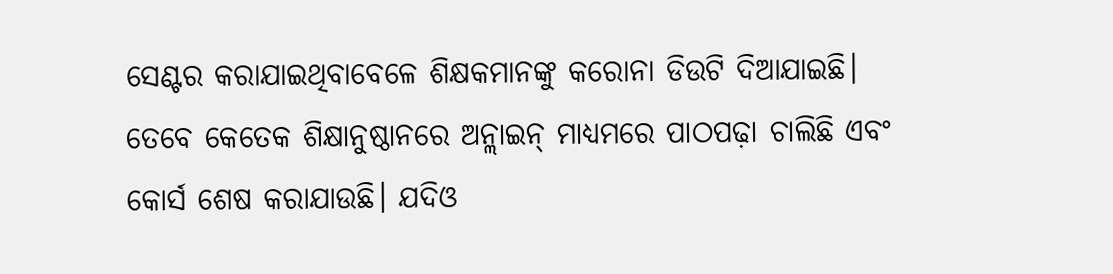ସେଣ୍ଟର କରାଯାଇଥିବାବେଳେ ଶିକ୍ଷକମାନଙ୍କୁ କରୋନା ଡିଉଟି ଦିଆଯାଇଛି। ତେବେ କେତେକ ଶିକ୍ଷାନୁଷ୍ଠାନରେ ଅନ୍ଲାଇନ୍ ମାଧ୍ୟମରେ ପାଠପଢ଼ା ଚାଲିଛି ଏବଂ କୋର୍ସ ଶେଷ କରାଯାଉଛି। ଯଦିଓ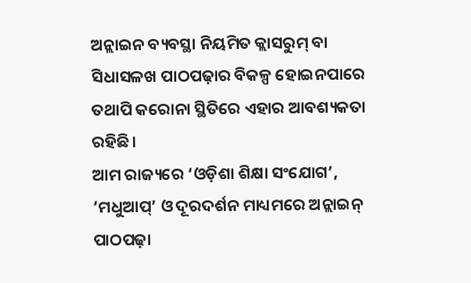ଅନ୍ଲାଇନ ବ୍ୟବସ୍ଥା ନିୟମିତ କ୍ଲାସରୁମ୍ ବା ସିଧାସଳଖ ପାଠପଢ଼ାର ବିକଳ୍ପ ହୋଇନପାରେ ତଥାପି କରୋନା ସ୍ଥିତିରେ ଏହାର ଆବଶ୍ୟକତା ରହିଛି।
ଆମ ରାଜ୍ୟରେ ‘ଓଡ଼ିଶା ଶିକ୍ଷା ସଂଯୋଗ’, ‘ମଧୁଆପ୍’ ଓ ଦୂରଦର୍ଶନ ମାଧ୍ୟମରେ ଅନ୍ଲାଇନ୍ ପାଠପଢ଼ା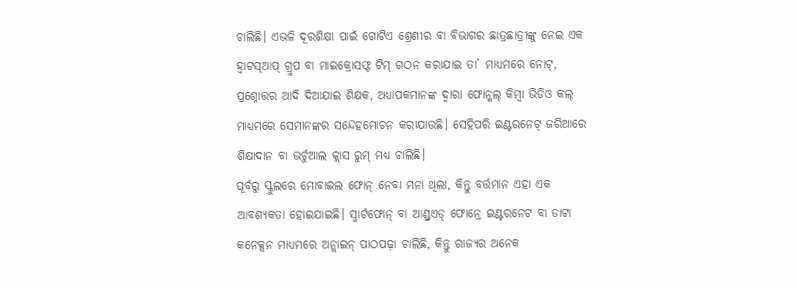ଚାଲିଛି। ଏଭଳି ଦୂରଶିକ୍ଷା ପାଇଁ ଗୋଟିଏ ଶ୍ରେଣୀର ବା ବିଭାଗର ଛାତ୍ରଛାତ୍ରୀଙ୍କୁ ନେଇ ଏକ ହ୍ୱାଟସ୍ଆପ୍ ଗ୍ରୁପ ବା ମାଇକ୍ରୋସଫ୍ଟ ଟିମ୍ ଗଠନ କରାଯାଇ ତା’ ମାଧ୍ୟମରେ ନୋଟ୍, ପ୍ରଶ୍ନୋତ୍ତର ଆଦି ଦିଆଯାଇ ଶିକ୍ଷକ, ଅଧ୍ୟାପକମାନଙ୍କ ଦ୍ୱାରା ଫୋନ୍କଲ୍ କିମ୍ବା ଭିଡିଓ କଲ୍ ମାଧ୍ୟମରେ ସେମାନଙ୍କର ସନ୍ଦେହମୋଚନ କରାଯାଉଛି। ସେହିପରି ଇଣ୍ଟରନେଟ୍ ଜରିଆରେ ଶିକ୍ଷାଦାନ ବା ଭର୍ଚୁଆଲ କ୍ଲାସ ରୁମ୍ ମଧ୍ୟ ଚାଲିଛି।
ପୂର୍ବରୁ ସ୍କୁଲରେ ମୋବାଇଲ ଫୋନ୍ ନେବା ମନା ଥିଲା, କିନ୍ତୁ ବର୍ତ୍ତମାନ ଏହା ଏକ ଆବଶ୍ୟକତା ହୋଇଯାଇଛି। ସ୍ମାର୍ଟଫୋନ୍ ବା ଆଣ୍ଡ୍ରଏଡ୍ ଫୋନ୍ରେ ଇଣ୍ଟରନେଟ ବା ଡାଟା କନେକ୍ସନ ମାଧ୍ୟମରେ ଅନ୍ଲାଇନ୍ ପାଠପଢ଼ା ଚାଲିଛି, କିନ୍ତୁ ରାଜ୍ୟର ଅନେକ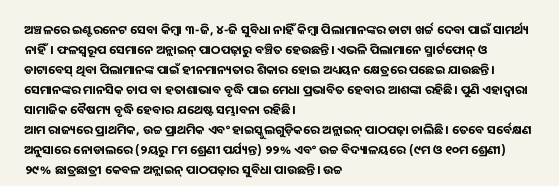ଅଞ୍ଚଳରେ ଇଣ୍ଟରନେଟ ସେବା କିମ୍ବା ୩-ଜି, ୪-ଜି ସୁବିଧା ନାହିଁ କିମ୍ବା ପିଲାମାନଙ୍କର ଡାଟା ଖର୍ଚ୍ଚ ଦେବା ପାଇଁ ସାମର୍ଥ୍ୟ ନାହିଁ। ଫଳସ୍ୱରୂପ ସେମାନେ ଅନ୍ଲାଇନ୍ ପାଠପଢ଼ାରୁ ବଞ୍ଚିତ ହେଉଛନ୍ତି। ଏଭଳି ପିଲାମାନେ ସ୍ମାର୍ଟଫୋନ୍ ଓ ଡାଟାବେସ୍ ଥିବା ପିଲାମାନଙ୍କ ପାଇଁ ହୀନମାନ୍ୟତାର ଶିକାର ହୋଇ ଅଧ୍ୟୟନ କ୍ଷେତ୍ରରେ ପଛେଇ ଯାଉଛନ୍ତି। ସେମାନଙ୍କର ମାନସିକ ଚାପ ବା ହତାଶାଭାବ ବୃଦ୍ଧି ପାଇ ମେଧା ପ୍ରଭାବିତ ହେବାର ଆଶଙ୍କା ରହିଛି। ପୁଣି ଏହାଦ୍ୱାରା ସାମାଜିକ ବୈଷମ୍ୟ ବୃଦ୍ଧି ହେବାର ଯଥେଷ୍ଟ ସମ୍ଭାବନା ରହିଛି।
ଆମ ରାଜ୍ୟରେ ପ୍ରାଥମିକ, ଉଚ୍ଚ ପ୍ରାଥମିକ ଏବଂ ହାଇସ୍କୁଲଗୁଡ଼ିକରେ ଅନ୍ଲାଇନ୍ ପାଠପଢ଼ା ଚାଲିଛି। ତେବେ ସର୍ବେକ୍ଷଣ ଅନୁସାରେ ନୋଡାଲରେ (୨ୟରୁ ୮ମ ଶ୍ରେଣୀ ପର୍ଯ୍ୟନ୍ତ) ୨୨% ଏବଂ ଉଚ୍ଚ ବିଦ୍ୟାଳୟରେ (୯ମ ଓ ୧୦ମ ଶ୍ରେଣୀ) ୨୯% ଛାତ୍ରଛାତ୍ରୀ କେବଳ ଅନ୍ଲାଇନ୍ ପାଠପଢ଼ାର ସୁବିଧା ପାଉଛନ୍ତି। ଉଚ୍ଚ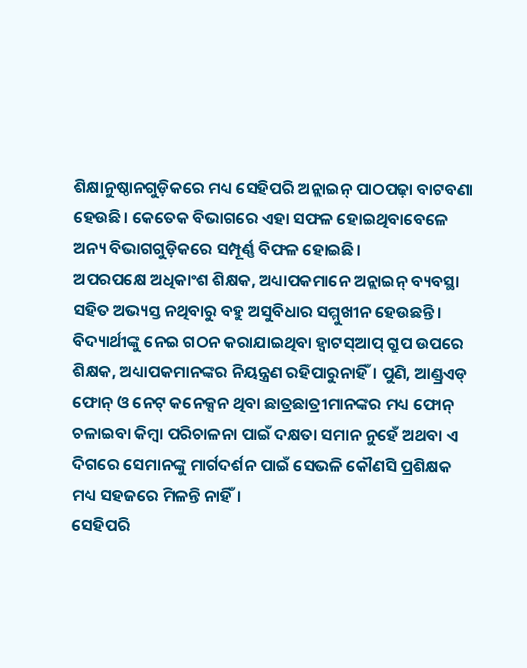ଶିକ୍ଷାନୁଷ୍ଠାନଗୁଡ଼ିକରେ ମଧ୍ୟ ସେହିପରି ଅନ୍ଲାଇନ୍ ପାଠପଢ଼ା ବାଟବଣା ହେଉଛି। କେତେକ ବିଭାଗରେ ଏହା ସଫଳ ହୋଇଥିବାବେଳେ ଅନ୍ୟ ବିଭାଗଗୁଡ଼ିକରେ ସମ୍ପୂର୍ଣ୍ଣ ବିଫଳ ହୋଇଛି।
ଅପରପକ୍ଷେ ଅଧିକାଂଶ ଶିକ୍ଷକ, ଅଧ୍ୟାପକମାନେ ଅନ୍ଲାଇନ୍ ବ୍ୟବସ୍ଥା ସହିତ ଅଭ୍ୟସ୍ତ ନଥିବାରୁ ବହୁ ଅସୁବିଧାର ସମ୍ମୁଖୀନ ହେଉଛନ୍ତି। ବିଦ୍ୟାର୍ଥୀଙ୍କୁ ନେଇ ଗଠନ କରାଯାଇଥିବା ହ୍ୱାଟସ୍ଆପ୍ ଗ୍ରୁପ ଉପରେ ଶିକ୍ଷକ, ଅଧ୍ୟାପକମାନଙ୍କର ନିୟନ୍ତ୍ରଣ ରହିପାରୁନାହିଁ। ପୁଣି, ଆଣ୍ଡ୍ରଏଡ୍ ଫୋନ୍ ଓ ନେଟ୍ କନେକ୍ସନ ଥିବା ଛାତ୍ରଛାତ୍ରୀମାନଙ୍କର ମଧ୍ୟ ଫୋନ୍ ଚଳାଇବା କିମ୍ବା ପରିଚାଳନା ପାଇଁ ଦକ୍ଷତା ସମାନ ନୁହେଁ ଅଥବା ଏ ଦିଗରେ ସେମାନଙ୍କୁ ମାର୍ଗଦର୍ଶନ ପାଇଁ ସେଭଳି କୌଣସି ପ୍ରଶିକ୍ଷକ ମଧ୍ୟ ସହଜରେ ମିଳନ୍ତି ନାହିଁ।
ସେହିପରି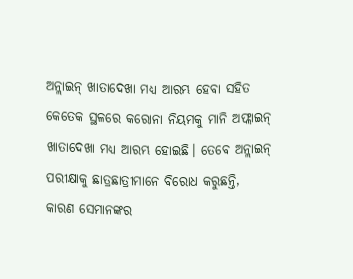ଅନ୍ଲାଇନ୍ ଖାତାଦେଖା ମଧ୍ୟ ଆରମ୍ଭ ହେବା ସହିତ କେତେକ ସ୍ଥଳରେ କରୋନା ନିୟମକୁ ମାନି ଅଫ୍ଲାଇନ୍ ଖାତାଦେଖା ମଧ୍ୟ ଆରମ୍ଭ ହୋଇଛି। ତେବେ ଅନ୍ଲାଇନ୍ ପରୀକ୍ଷାକୁ ଛାତ୍ରଛାତ୍ରୀମାନେ ବିରୋଧ କରୁଛନ୍ତି, କାରଣ ସେମାନଙ୍କର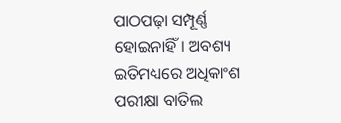ପାଠପଢ଼ା ସମ୍ପୂର୍ଣ୍ଣ ହୋଇନାହିଁ। ଅବଶ୍ୟ ଇତିମଧ୍ୟରେ ଅଧିକାଂଶ ପରୀକ୍ଷା ବାତିଲ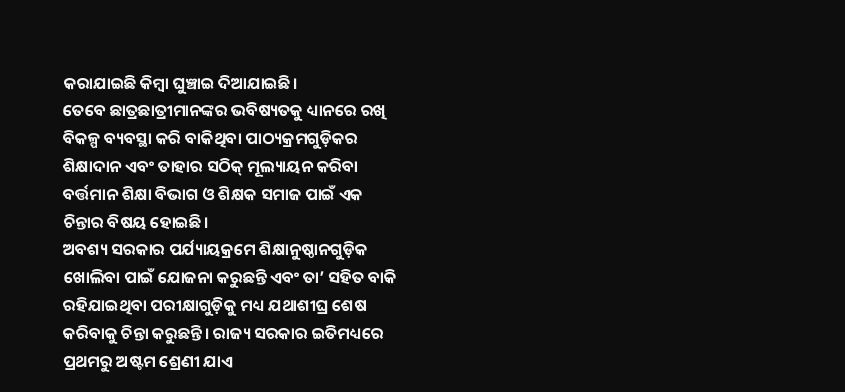କରାଯାଇଛି କିମ୍ବା ଘୁଞ୍ଚାଇ ଦିଆଯାଇଛି।
ତେବେ ଛାତ୍ରଛାତ୍ରୀମାନଙ୍କର ଭବିଷ୍ୟତକୁ ଧ୍ୟାନରେ ରଖି ବିକଳ୍ପ ବ୍ୟବସ୍ଥା କରି ବାକିଥିବା ପାଠ୍ୟକ୍ରମଗୁଡ଼ିକର ଶିକ୍ଷାଦାନ ଏବଂ ତାହାର ସଠିକ୍ ମୂଲ୍ୟାୟନ କରିବା ବର୍ତ୍ତମାନ ଶିକ୍ଷା ବିଭାଗ ଓ ଶିକ୍ଷକ ସମାଜ ପାଇଁ ଏକ ଚିନ୍ତାର ବିଷୟ ହୋଇଛି।
ଅବଶ୍ୟ ସରକାର ପର୍ଯ୍ୟାୟକ୍ରମେ ଶିକ୍ଷାନୁଷ୍ଠାନଗୁଡ଼ିକ ଖୋଲିବା ପାଇଁ ଯୋଜନା କରୁଛନ୍ତି ଏବଂ ତା’ ସହିତ ବାକି ରହିଯାଇଥିବା ପରୀକ୍ଷାଗୁଡ଼ିକୁ ମଧ୍ୟ ଯଥାଶୀଘ୍ର ଶେଷ କରିବାକୁ ଚିନ୍ତା କରୁଛନ୍ତି। ରାଜ୍ୟ ସରକାର ଇତିମଧ୍ୟରେ ପ୍ରଥମରୁ ଅଷ୍ଟମ ଶ୍ରେଣୀ ଯାଏ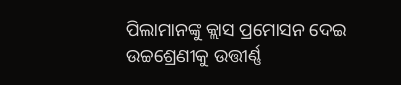ପିଲାମାନଙ୍କୁ କ୍ଲାସ ପ୍ରମୋସନ ଦେଇ ଉଚ୍ଚଶ୍ରେଣୀକୁ ଉତ୍ତୀର୍ଣ୍ଣ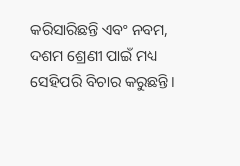କରିସାରିଛନ୍ତି ଏବଂ ନବମ, ଦଶମ ଶ୍ରେଣୀ ପାଇଁ ମଧ୍ୟ ସେହିପରି ବିଚାର କରୁଛନ୍ତି।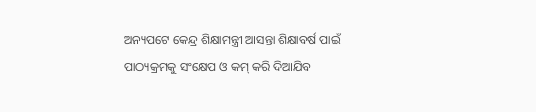ଅନ୍ୟପଟେ କେନ୍ଦ୍ର ଶିକ୍ଷାମନ୍ତ୍ରୀ ଆସନ୍ତା ଶିକ୍ଷାବର୍ଷ ପାଇଁ ପାଠ୍ୟକ୍ରମକୁ ସଂକ୍ଷେପ ଓ କମ୍ କରି ଦିଆଯିବ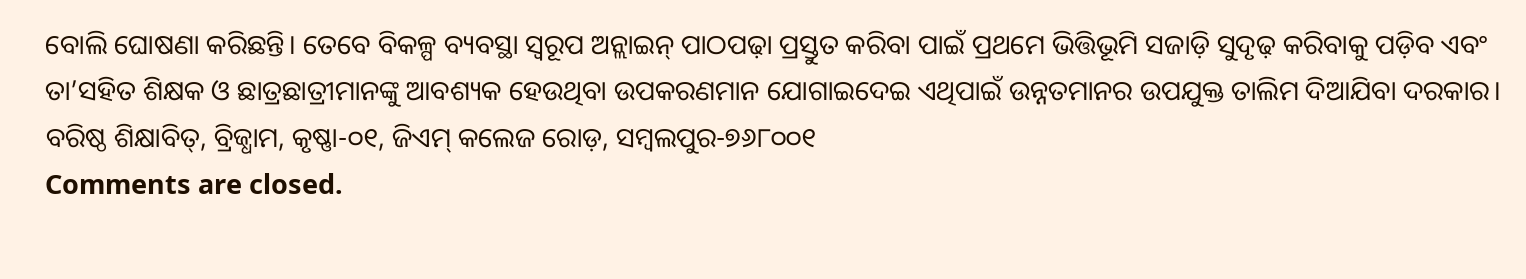ବୋଲି ଘୋଷଣା କରିଛନ୍ତି। ତେବେ ବିକଳ୍ପ ବ୍ୟବସ୍ଥା ସ୍ୱରୂପ ଅନ୍ଲାଇନ୍ ପାଠପଢ଼ା ପ୍ରସ୍ତୁତ କରିବା ପାଇଁ ପ୍ରଥମେ ଭିତ୍ତିଭୂମି ସଜାଡ଼ି ସୁଦୃଢ଼ କରିବାକୁ ପଡ଼ିବ ଏବଂ ତା’ସହିତ ଶିକ୍ଷକ ଓ ଛାତ୍ରଛାତ୍ରୀମାନଙ୍କୁ ଆବଶ୍ୟକ ହେଉଥିବା ଉପକରଣମାନ ଯୋଗାଇଦେଇ ଏଥିପାଇଁ ଉନ୍ନତମାନର ଉପଯୁକ୍ତ ତାଲିମ ଦିଆଯିବା ଦରକାର।
ବରିଷ୍ଠ ଶିକ୍ଷାବିତ୍, ବ୍ରିଜ୍ଧାମ, କୃଷ୍ଣା-୦୧, ଜିଏମ୍ କଲେଜ ରୋଡ଼, ସମ୍ବଲପୁର-୭୬୮୦୦୧
Comments are closed.